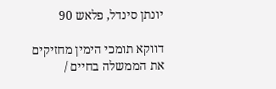יונתן סינדל, פלאש 90

דווקא תומכי הימין מחזיקים את הממשלה בחיים /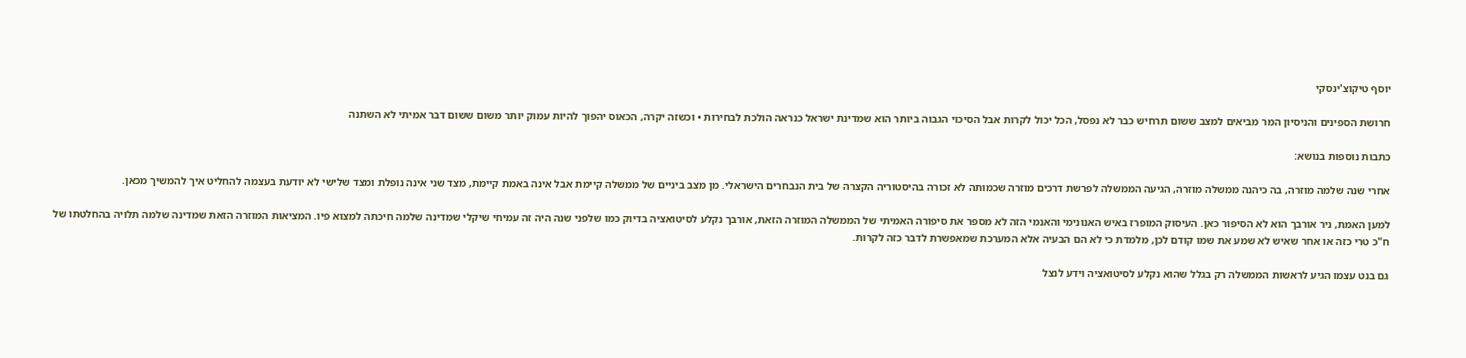יוסף טיקוצ'ינסקי

חרושת הספינים והניסיון המר מביאים למצב ששום תרחיש כבר לא נפסל, הכל יכול לקרות אבל הסיכוי הגבוה ביותר הוא שמדינת ישראל כנראה הולכת לבחירות • וכשזה יקרה, הכאוס יהפוך להיות עמוק יותר משום ששום דבר אמיתי לא השתנה

כתבות נוספות בנושא:

אחרי שנה שלמה מוזרה, בה כיהנה ממשלה מוזרה, הגיעה הממשלה לפרשת דרכים מוזרה שכמותה לא זכורה בהיסטוריה הקצרה של בית הנבחרים הישראלי. מן מצב ביניים של ממשלה קיימת אבל אינה באמת קיימת, מצד שני אינה נופלת ומצד שלישי לא יודעת בעצמה להחליט איך להמשיך מכאן.

למען האמת, ניר אורבך הוא לא הסיפור כאן. העיסוק המופרז באיש האנונימי והאנמי הזה לא מספר את סיפורה האמיתי של הממשלה המוזרה הזאת, אורבך נקלע לסיטואציה בדיוק כמו שלפני שנה היה זה עמיחי שיקלי שמדינה שלמה חיכתה למצוא פיו. המציאות המוזרה הזאת שמדינה שלמה תלויה בהחלטתו של ח"כ טרי כזה או אחר שאיש לא שמע את שמו קודם לכן, מלמדת כי לא הם הבעיה אלא המערכת שמאפשרת לדבר כזה לקרות.

גם בנט עצמו הגיע לראשות הממשלה רק בגלל שהוא נקלע לסיטואציה וידע לנצל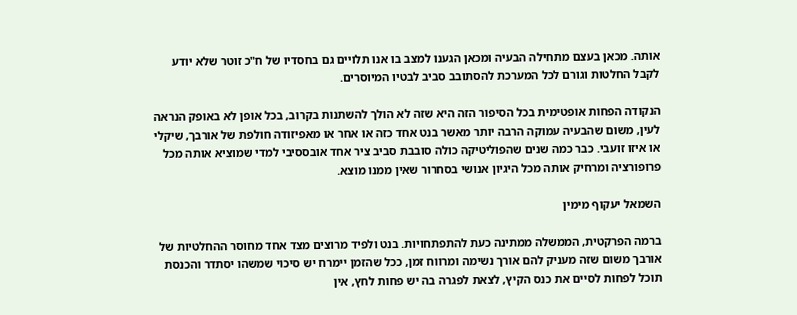אותה. מכאן בעצם מתחילה הבעיה ומכאן הגענו למצב בו אנו תלויים גם בחסדיו של ח"כ זוטר שלא יודע לקבל החלטות וגורם לכל המערכת להסתובב סביב לבטיו המיוסרים.

הנקודה הפחות אופטימית בכל הסיפור הזה היא שזה לא הולך להשתנות בקרוב, בכל אופן לא באופק הנראה לעין, משום שהבעיה עמוקה הרבה יותר מאשר בנט אחד כזה או אחר או מאפיזודה חולפת של אורבך, שיקלי או איזו זועבי. כבר כמה שנים שהפוליטיקה כולה סובבת סביב ציר אחד אובססיבי למדי שמוציא אותה מכל פרופורציה ומרחיק אותה מכל היגיון אנושי בסחרור שאין ממנו מוצא.

השמאל יעקוף מימין

ברמה הפרקטית, הממשלה ממתינה כעת להתפתחויות. בנט ולפיד מרוצים מצד אחד מחוסר ההחלטיות של אורבך משום שזה מעניק להם אורך נשימה ומרווח זמן, ככל שהזמן יימרח יש סיכוי שמשהו יסתדר והכנסת תוכל לפחות לסיים את כנס הקיץ, לצאת לפגרה בה יש פחות לחץ, אין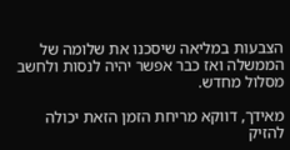הצבעות במליאה שיסכנו את שלומה של הממשלה ואז כבר אפשר יהיה לנסות ולחשב מסלול מחדש.

מאידך, דווקא מריחת הזמן הזאת יכולה להזיק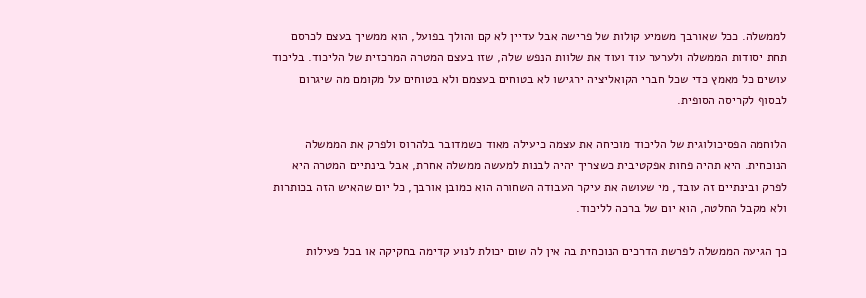לממשלה. ככל שאורבך משמיע קולות של פרישה אבל עדיין לא קם והולך בפועל, הוא ממשיך בעצם לכרסם תחת יסודות הממשלה ולערער עוד ועוד את שלוות הנפש שלה, שזו בעצם המטרה המרכזית של הליכוד. בליכוד עושים כל מאמץ כדי שכל חברי הקואליציה ירגישו לא בטוחים בעצמם ולא בטוחים על מקומם מה שיגרום לבסוף לקריסה הסופית.

הלוחמה הפסיכולוגית של הליכוד מוכיחה את עצמה כיעילה מאוד כשמדובר בלהרוס ולפרק את הממשלה הנוכחית. היא תהיה פחות אפקטיבית כשצריך יהיה לבנות למעשה ממשלה אחרת, אבל בינתיים המטרה היא לפרק ובינתיים זה עובד, מי שעושה את עיקר העבודה השחורה הוא כמובן אורבך, כל יום שהאיש הזה בכותרות ולא מקבל החלטה, הוא יום של ברכה לליכוד.

כך הגיעה הממשלה לפרשת הדרכים הנוכחית בה אין לה שום יכולת לנוע קדימה בחקיקה או בכל פעילות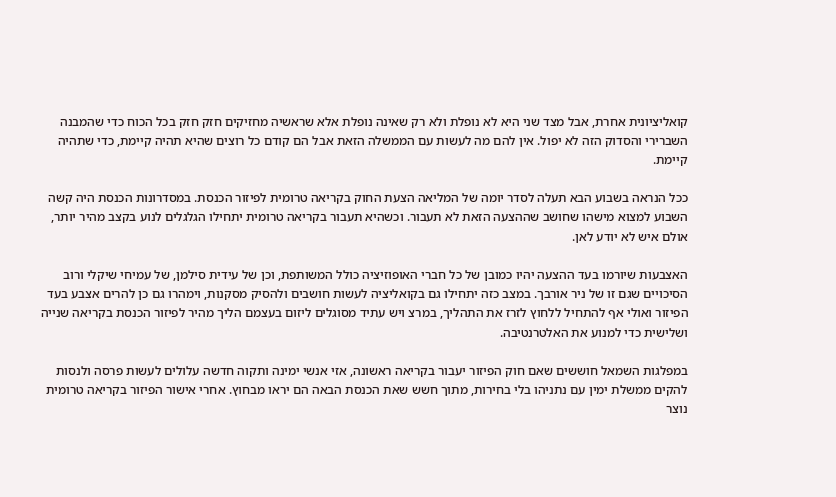קואליציונית אחרת, אבל מצד שני היא לא נופלת ולא רק שאינה נופלת אלא שראשיה מחזיקים חזק חזק בכל הכוח כדי שהמבנה השברירי והסדוק הזה לא יפול. אין להם מה לעשות עם הממשלה הזאת אבל הם קודם כל רוצים שהיא תהיה קיימת, כדי שתהיה קיימת.

ככל הנראה בשבוע הבא תעלה לסדר יומה של המליאה הצעת החוק בקריאה טרומית לפיזור הכנסת. במסדרונות הכנסת היה קשה השבוע למצוא מישהו שחושב שההצעה הזאת לא תעבור. וכשהיא תעבור בקריאה טרומית יתחילו הגלגלים לנוע בקצב מהיר יותר, אולם איש לא יודע לאן.

האצבעות שיורמו בעד ההצעה יהיו כמובן של כל חברי האופוזיציה כולל המשותפת, וכן של עידית סילמן, של עמיחי שיקלי ורוב הסיכויים שגם זו של ניר אורבך. במצב כזה יתחילו גם בקואליציה לעשות חושבים ולהסיק מסקנות, וימהרו גם כן להרים אצבע בעד הפיזור ואולי אף להתחיל ללחוץ לזרז את התהליך, במרצ ויש עתיד מסוגלים ליזום בעצמם הליך מהיר לפיזור הכנסת בקריאה שנייה ושלישית כדי למנוע את האלטרנטיבה.

במפלגות השמאל חוששים שאם חוק הפיזור יעבור בקריאה ראשונה, אזי אנשי ימינה ותקוה חדשה עלולים לעשות פרסה ולנסות להקים ממשלת ימין עם נתניהו בלי בחירות, מתוך חשש שאת הכנסת הבאה הם יראו מבחוץ. אחרי אישור הפיזור בקריאה טרומית נוצר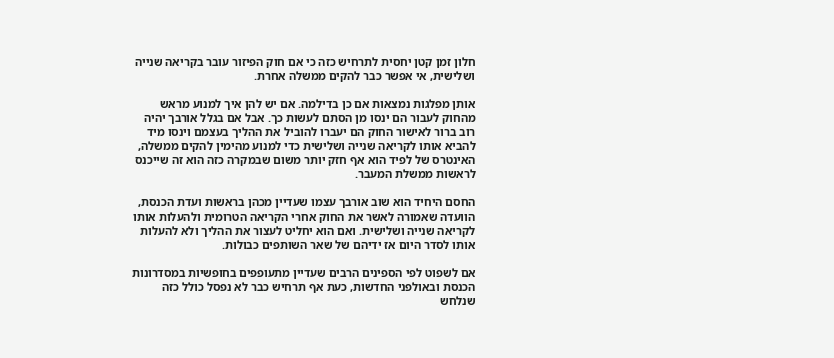חלון זמן קטן יחסית לתרחיש כזה כי אם חוק הפיזור עובר בקריאה שנייה ושלישית, אי אפשר כבר להקים ממשלה אחרת.

אותן מפלגות נמצאות אם כן בדילמה. אם יש להן איך למנוע מראש מהחוק לעבור הם ינסו מן הסתם לעשות כך. אבל אם בגלל אורבך יהיה רוב ברור לאישור החוק הם יעברו להוביל את ההליך בעצמם וינסו מיד להביא אותו לקריאה שנייה ושלישית כדי למנוע מהימין להקים ממשלה, האינטרס של לפיד הוא אף חזק יותר משום שבמקרה כזה הוא זה שייכנס לראשות ממשלת המעבר.

החסם היחיד הוא שוב אורבך עצמו שעדיין מכהן בראשות ועדת הכנסת, הוועדה שאמורה לאשר את החוק אחרי הקריאה הטרומית ולהעלות אותו לקריאה שנייה ושלישית. ואם הוא יחליט לעצור את ההליך ולא להעלות אותו לסדר היום אז ידיהם של שאר השותפים כבולות.

אם לשפוט לפי הספינים הרבים שעדיין מתעופפים בחופשיות במסדרונות הכנסת ובאולפני החדשות, כעת אף תרחיש כבר לא נפסל כולל כזה שנלחש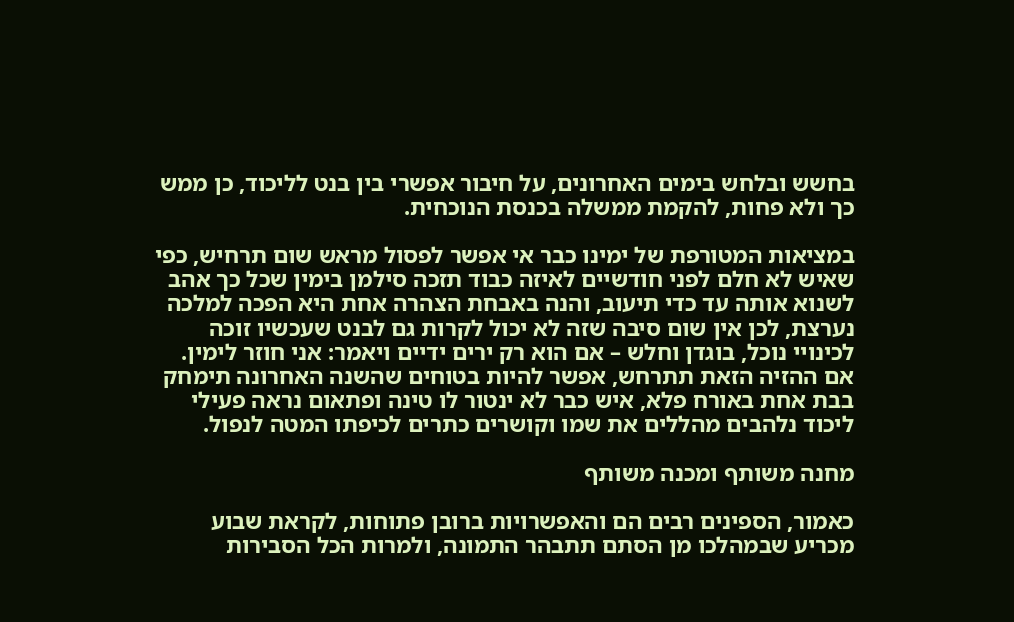בחשש ובלחש בימים האחרונים, על חיבור אפשרי בין בנט לליכוד, כן ממש כך ולא פחות, להקמת ממשלה בכנסת הנוכחית.

במציאות המטורפת של ימינו כבר אי אפשר לפסול מראש שום תרחיש, כפי שאיש לא חלם לפני חודשיים לאיזה כבוד תזכה סילמן בימין שכל כך אהב לשנוא אותה עד כדי תיעוב, והנה באבחת הצהרה אחת היא הפכה למלכה נערצת, לכן אין שום סיבה שזה לא יכול לקרות גם לבנט שעכשיו זוכה לכינויי נוכל, בוגדן וחלש – אם הוא רק ירים ידיים ויאמר: אני חוזר לימין. אם ההזיה הזאת תתרחש, אפשר להיות בטוחים שהשנה האחרונה תימחק בבת אחת באורח פלא, איש כבר לא ינטור לו טינה ופתאום נראה פעילי ליכוד נלהבים מהללים את שמו וקושרים כתרים לכיפתו המטה לנפול.

מחנה משותף ומכנה משותף

כאמור, הספינים רבים הם והאפשרויות ברובן פתוחות, לקראת שבוע מכריע שבמהלכו מן הסתם תתבהר התמונה, ולמרות הכל הסבירות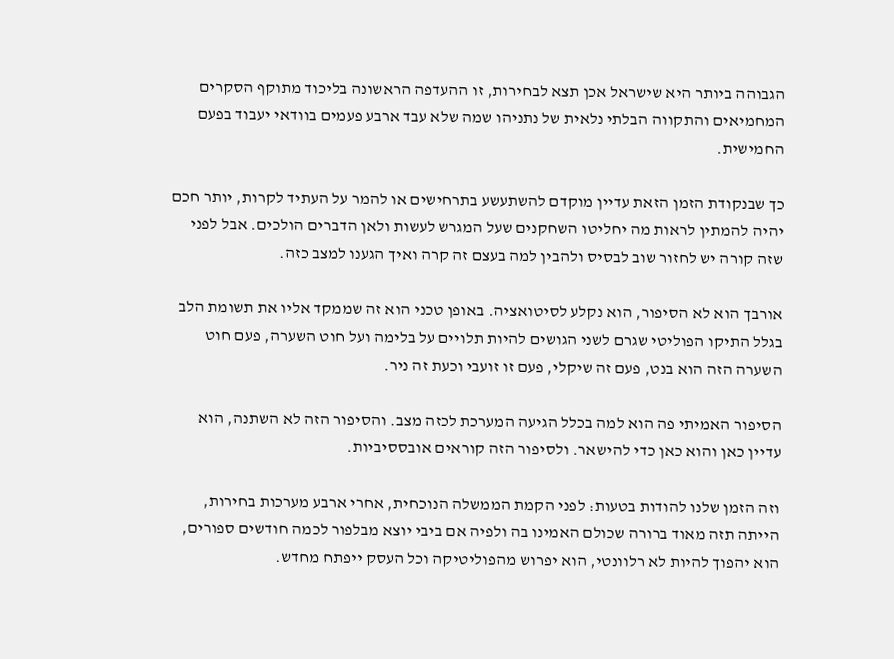הגבוהה ביותר היא שישראל אכן תצא לבחירות, זו ההעדפה הראשונה בליכוד מתוקף הסקרים המחמיאים והתקווה הבלתי נלאית של נתניהו שמה שלא עבד ארבע פעמים בוודאי יעבוד בפעם החמישית.

כך שבנקודת הזמן הזאת עדיין מוקדם להשתעשע בתרחישים או להמר על העתיד לקרות, יותר חכם יהיה להמתין לראות מה יחליטו השחקנים שעל המגרש לעשות ולאן הדברים הולכים. אבל לפני שזה קורה יש לחזור שוב לבסיס ולהבין למה בעצם זה קרה ואיך הגענו למצב כזה.

אורבך הוא לא הסיפור, הוא נקלע לסיטואציה. באופן טכני הוא זה שממקד אליו את תשומת הלב בגלל התיקו הפוליטי שגרם לשני הגושים להיות תלויים על בלימה ועל חוט השערה, פעם חוט השערה הזה הוא בנט, פעם זה שיקלי, פעם זו זועבי וכעת זה ניר.

הסיפור האמיתי פה הוא למה בכלל הגיעה המערכת לכזה מצב. והסיפור הזה לא השתנה, הוא עדיין כאן והוא כאן כדי להישאר. ולסיפור הזה קוראים אובססיביות.

וזה הזמן שלנו להודות בטעות: לפני הקמת הממשלה הנוכחית, אחרי ארבע מערכות בחירות, הייתה תזה מאוד ברורה שכולם האמינו בה ולפיה אם ביבי יוצא מבלפור לכמה חודשים ספורים, הוא יהפוך להיות לא רלוונטי, הוא יפרוש מהפוליטיקה וכל העסק ייפתח מחדש.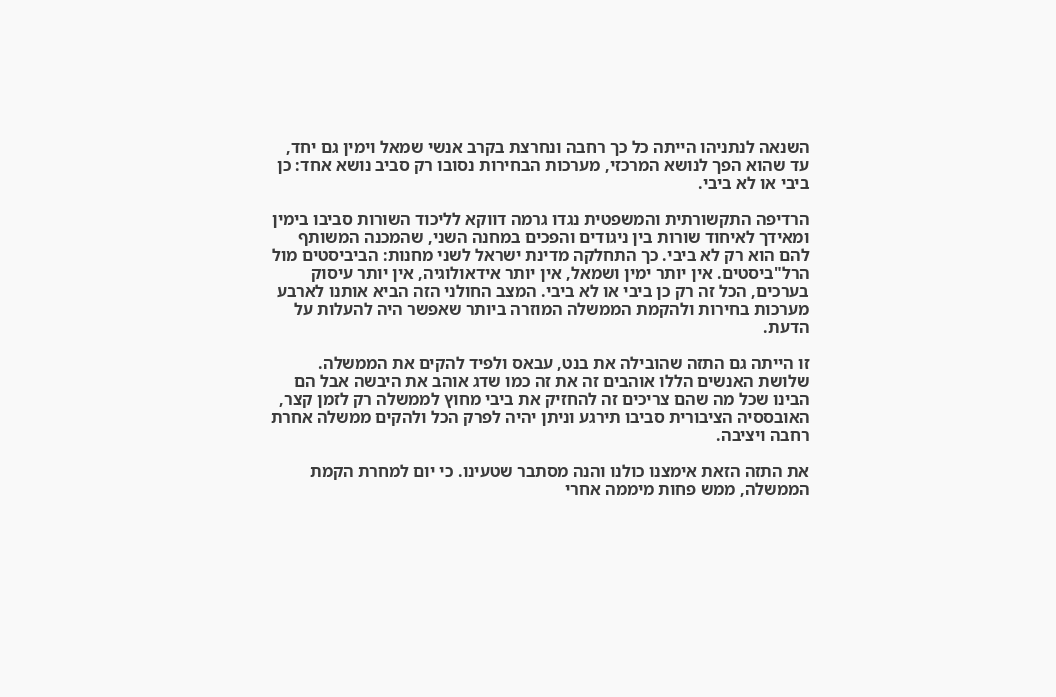השנאה לנתניהו הייתה כל כך רחבה ונחרצת בקרב אנשי שמאל וימין גם יחד, עד שהוא הפך לנושא המרכזי, מערכות הבחירות נסובו רק סביב נושא אחד: כן ביבי או לא ביבי.

הרדיפה התקשורתית והמשפטית נגדו גרמה דווקא לליכוד השורות סביבו בימין ומאידך לאיחוד שורות בין ניגודים והפכים במחנה השני, שהמכנה המשותף להם הוא רק לא ביבי. כך התחלקה מדינת ישראל לשני מחנות: הביביסטים מול הרל"ביסטים. אין יותר ימין ושמאל, אין יותר אידאולוגיה, אין יותר עיסוק בערכים, הכל זה רק כן ביבי או לא ביבי. המצב החולני הזה הביא אותנו לארבע מערכות בחירות ולהקמת הממשלה המוזרה ביותר שאפשר היה להעלות על הדעת.

זו הייתה גם התזה שהובילה את בנט, עבאס ולפיד להקים את הממשלה. שלושת האנשים הללו אוהבים זה את זה כמו שדג אוהב את היבשה אבל הם הבינו שכל מה שהם צריכים זה להחזיק את ביבי מחוץ לממשלה רק לזמן קצר, האובססיה הציבורית סביבו תירגע וניתן יהיה לפרק הכל ולהקים ממשלה אחרת רחבה ויציבה.

את התזה הזאת אימצנו כולנו והנה מסתבר שטעינו. כי יום למחרת הקמת הממשלה, ממש פחות מיממה אחרי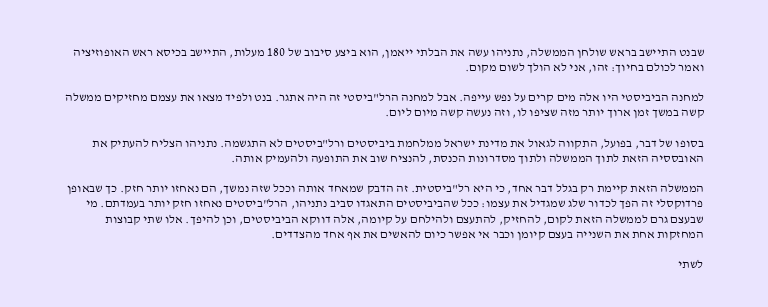שבנט התיישב בראש שולחן הממשלה, נתניהו עשה את הבלתי ייאמן, הוא ביצע סיבוב של 180 מעלות, התיישב בכיסא ראש האופוזיציה ואמר לכולם בחיוך: זהו, אני לא הולך לשום מקום.

למחנה הביביסטי היו אלה מים קרים על נפש עייפה. אבל למחנה הרל"ביסטי זה היה אתגר. בנט ולפיד מצאו את עצמם מחזיקים ממשלה קשה במשך זמן ארוך יותר מזה שציפו לו, וזה נעשה קשה מיום ליום.

בסופו של דבר, בפועל, התקווה לגאול את מדינת ישראל ממלחמת ביביסטים ורל"ביסטים לא התגשמה. נתניהו הצליח להעתיק את האובססיה הזאת לתוך הממשלה ולתוך מסדרונות הכנסת, להנציח שוב את התופעה ולהעמיק אותה.

הממשלה הזאת קיימת רק בגלל דבר אחד, כי היא רל"ביסטית. זה הדבק שמאחד אותה וככל שזה נמשך, הם נאחזו יותר חזק. כך שבאופן פרדוקסלי זה הפך לכדור שלג שמגדיל את עצמו: ככל שהביביסטים התאגדו סביב נתניהו, הרל"ביסטים נאחזו חזק יותר בעמדתם. מי שבעצם גרם לממשלה הזאת לקום, להחזיק, להתעצם ולהילחם על קיומה, אלה דווקא הביביסטים, וכן להיפך. אלו שתי קבוצות המחזקות אחת את השנייה בעצם קיומן וכבר אי אפשר כיום להאשים את אף אחד מהצדדים.

לשתי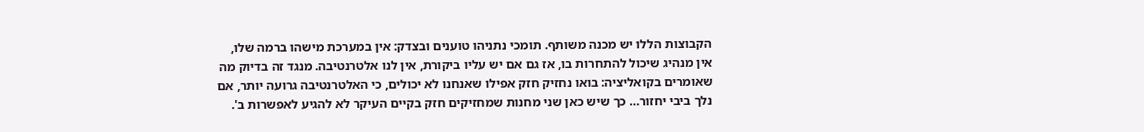הקבוצות הללו יש מכנה משותף. תומכי נתניהו טוענים ובצדק: אין במערכת מישהו ברמה שלו, אין מנהיג שיכול להתחרות בו, אז גם אם יש עליו ביקורת, אין לנו אלטרנטיבה. מנגד זה בדיוק מה שאומרים בקואליציה: בואו נחזיק חזק אפילו שאנחנו לא יכולים, כי האלטרנטיבה גרועה יותר, אם נלך ביבי יחזור… כך שיש כאן שני מחנות שמחזיקים חזק בקיים העיקר לא להגיע לאפשרות ב'.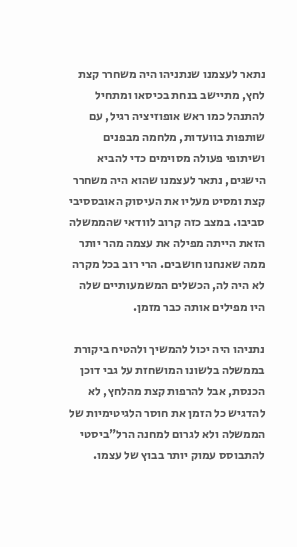נתאר לעצמנו שנתניהו היה משחרר קצת לחץ, מתיישב בנחת בכיסאו ומתחיל להתנהל כמו ראש אופוזיציה רגיל, עם שותפות בוועדות, מלחמה מבפנים ושיתופי פעולה מסוימים כדי להביא הישגים, נתאר לעצמנו שהוא היה משחרר קצת ומסיט מעליו את העיסוק האובססיבי סביבו. במצב כזה קרוב לוודאי שהממשלה הזאת הייתה מפילה את עצמה מהר יותר ממה שאנחנו חושבים. הרי רוב בכל מקרה לא היה לה, הכשלים המשמעותיים שלה היו מפילים אותה כבר מזמן.

נתניהו היה יכול להמשיך ולהטיח ביקורת בממשלה בלשונו המושחזת על גבי דוכן הכנסת, אבל להרפות קצת מהלחץ, לא להדגיש כל הזמן את חוסר הלגיטימיות של הממשלה ולא לגרום למחנה הרל"ביסטי להתבוסס עמוק יותר בבוץ של עצמו.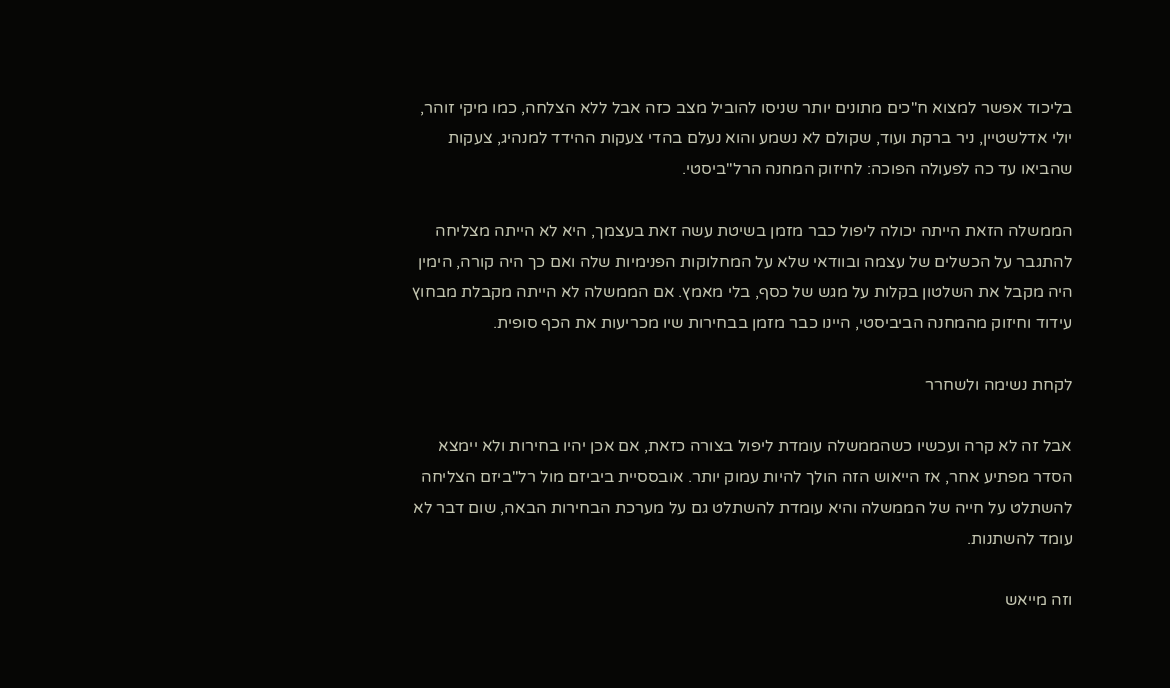בליכוד אפשר למצוא ח"כים מתונים יותר שניסו להוביל מצב כזה אבל ללא הצלחה, כמו מיקי זוהר, יולי אדלשטיין, ניר ברקת ועוד, שקולם לא נשמע והוא נעלם בהדי צעקות ההידד למנהיג, צעקות שהביאו עד כה לפעולה הפוכה: לחיזוק המחנה הרל"ביסטי.

הממשלה הזאת הייתה יכולה ליפול כבר מזמן בשיטת עשה זאת בעצמך, היא לא הייתה מצליחה להתגבר על הכשלים של עצמה ובוודאי שלא על המחלוקות הפנימיות שלה ואם כך היה קורה, הימין היה מקבל את השלטון בקלות על מגש של כסף, בלי מאמץ. אם הממשלה לא הייתה מקבלת מבחוץ עידוד וחיזוק מהמחנה הביביסטי, היינו כבר מזמן בבחירות שיו מכריעות את הכף סופית.

לקחת נשימה ולשחרר

אבל זה לא קרה ועכשיו כשהממשלה עומדת ליפול בצורה כזאת, אם אכן יהיו בחירות ולא יימצא הסדר מפתיע אחר, אז הייאוש הזה הולך להיות עמוק יותר. אובססיית ביביזם מול רל"ביזם הצליחה להשתלט על חייה של הממשלה והיא עומדת להשתלט גם על מערכת הבחירות הבאה, שום דבר לא עומד להשתנות.

וזה מייאש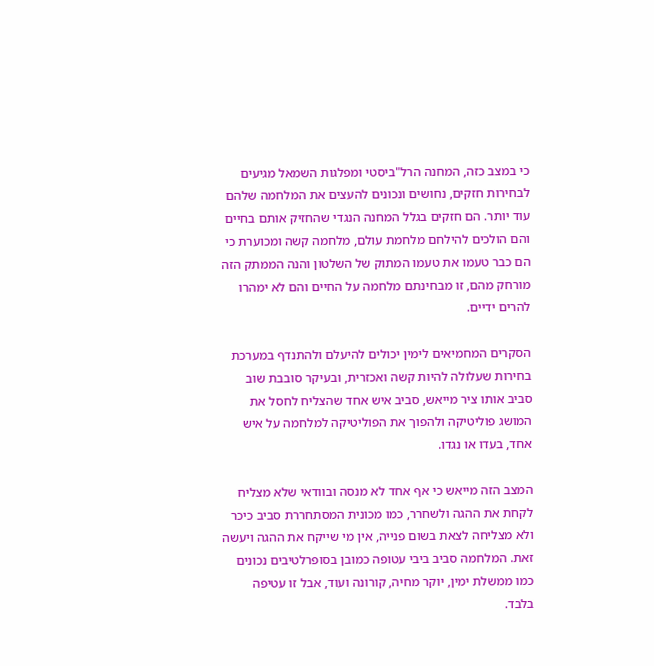כי במצב כזה, המחנה הרל"ביסטי ומפלגות השמאל מגיעים לבחירות חזקים, נחושים ונכונים להעצים את המלחמה שלהם עוד יותר. הם חזקים בגלל המחנה הנגדי שהחזיק אותם בחיים והם הולכים להילחם מלחמת עולם, מלחמה קשה ומכוערת כי הם כבר טעמו את טעמו המתוק של השלטון והנה הממתק הזה מורחק מהם, זו מבחינתם מלחמה על החיים והם לא ימהרו להרים ידיים.

הסקרים המחמיאים לימין יכולים להיעלם ולהתנדף במערכת בחירות שעלולה להיות קשה ואכזרית, ובעיקר סובבת שוב סביב אותו ציר מייאש, סביב איש אחד שהצליח לחסל את המושג פוליטיקה ולהפוך את הפוליטיקה למלחמה על איש אחד, בעדו או נגדו.

המצב הזה מייאש כי אף אחד לא מנסה ובוודאי שלא מצליח לקחת את ההגה ולשחרר, כמו מכונית המסתחררת סביב כיכר ולא מצליחה לצאת בשום פנייה, אין מי שייקח את ההגה ויעשה זאת. המלחמה סביב ביבי עטופה כמובן בסופרלטיבים נכונים כמו ממשלת ימין, יוקר מחיה, קורונה ועוד, אבל זו עטיפה בלבד.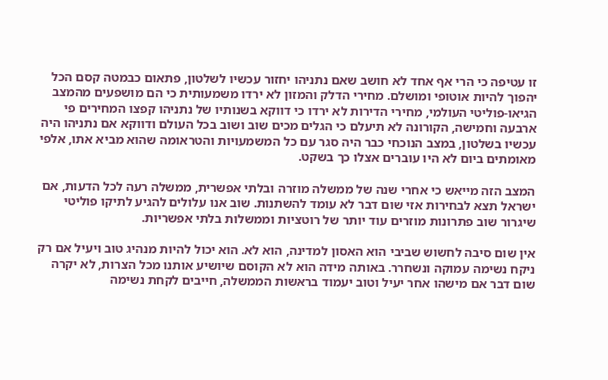זו עטיפה כי הרי אף אחד לא חושב שאם נתניהו יחזור עכשיו לשלטון, פתאום כבמטה קסם הכל יהפוך להיות אוטופי ומושלם. מחירי הדלק והמזון לא ירדו משמעותית כי הם מושפעים מהמצב הגיאו-פוליטי העולמי, מחירי הדירות לא ירדו כי דווקא בשנותיו של נתניהו קפצו המחירים פי ארבעה וחמישה, הקורונה לא תיעלם כי הגלים מכים שוב ושוב בכל העולם ודווקא אם נתניהו היה עכשיו בשלטון, במצב הנוכחי כבר היה סגר עם כל המשמעויות והטראומה שהוא מביא אתו, אלפי מאומתים ביום לא היו עוברים אצלו כך בשקט.

המצב הזה מייאש כי אחרי שנה של ממשלה מוזרה ובלתי אפשרית, ממשלה רעה לכל הדעות, אם ישראל תצא לבחירות אזי שום דבר לא עומד להשתנות. שוב אנו עלולים להגיע לתיקו פוליטי שיגרור שוב פתרונות מוזרים עוד יותר של רוטציות וממשלות בלתי אפשריות.

אין שום סיבה לחשוש שביבי הוא האסון למדינה, הוא לא. הוא יכול להיות מנהיג טוב ויעיל אם רק ניקח נשימה עמוקה ונשחרר. באותה מידה הוא לא הקוסם שיושיע אותנו מכל הצרות, לא יקרה שום דבר אם מישהו אחר יעיל וטוב יעמוד בראשות הממשלה, חייבים לקחת נשימה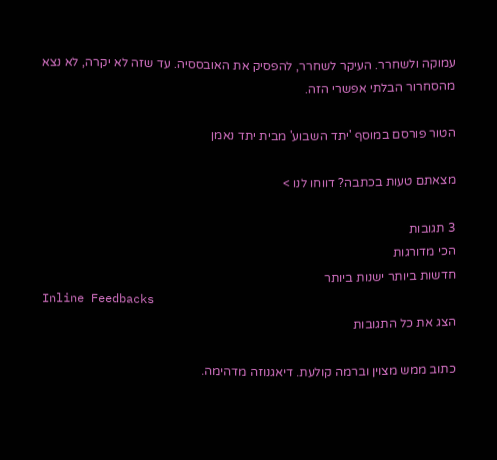עמוקה ולשחרר. העיקר לשחרר, להפסיק את האובססיה. עד שזה לא יקרה, לא נצא מהסחרור הבלתי אפשרי הזה.

הטור פורסם במוסף 'יתד השבוע' מבית יתד נאמן

מצאתם טעות בכתבה? דווחו לנו >

3 תגובות
הכי מדורגות
חדשות ביותר ישנות ביותר
Inline Feedbacks
הצג את כל התגובות

כתוב ממש מצוין וברמה קולעת. דיאגנוזה מדהימה.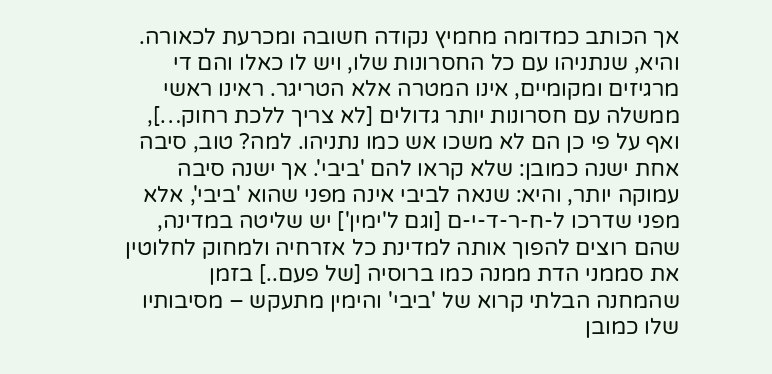אך הכותב כמדומה מחמיץ נקודה חשובה ומכרעת לכאורה. והיא, שנתניהו עם כל החסרונות שלו, ויש לו כאלו והם די מרגיזים ומקומיים, אינו המטרה אלא הטריגר. ראינו ראשי ממשלה עם חסרונות יותר גדולים [לא צריך ללכת רחוק…], ואף על פי כן הם לא משכו אש כמו נתניהו. למה? טוב, סיבה אחת ישנה כמובן: שלא קראו להם 'ביבי'. אך ישנה סיבה עמוקה יותר, והיא: שנאה לביבי אינה מפני שהוא 'ביבי', אלא מפני שדרכו ל-ח-ר-ד-י-ם [וגם ל'ימין'] יש שליטה במדינה, שהם רוצים להפוך אותה למדינת כל אזרחיה ולמחוק לחלוטין את סממני הדת ממנה כמו ברוסיה [של פעם..] בזמן שהמחנה הבלתי קרוא של 'ביבי' והימין מתעקש – מסיבותיו שלו כמובן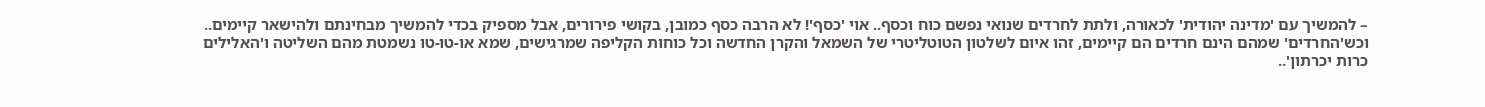– להמשיך עם 'מדינה יהודית' לכאורה, ולתת לחרדים שנואי נפשם כוח וכסף.. אוי 'כסף'! לא הרבה כסף כמובן, בקושי פירורים, אבל מספיק בכדי להמשיך מבחינתם ולהישאר קיימים.. וכש'החרדים' שמהם הינם חרדים הם קיימים, זהו איום לשלטון הטוטליטרי של השמאל והקרן החדשה וכל כוחות הקליפה שמרגישים, שמא או-טו-טו נשמטת מהם השליטה ו'האלילים כרות יכרתון'..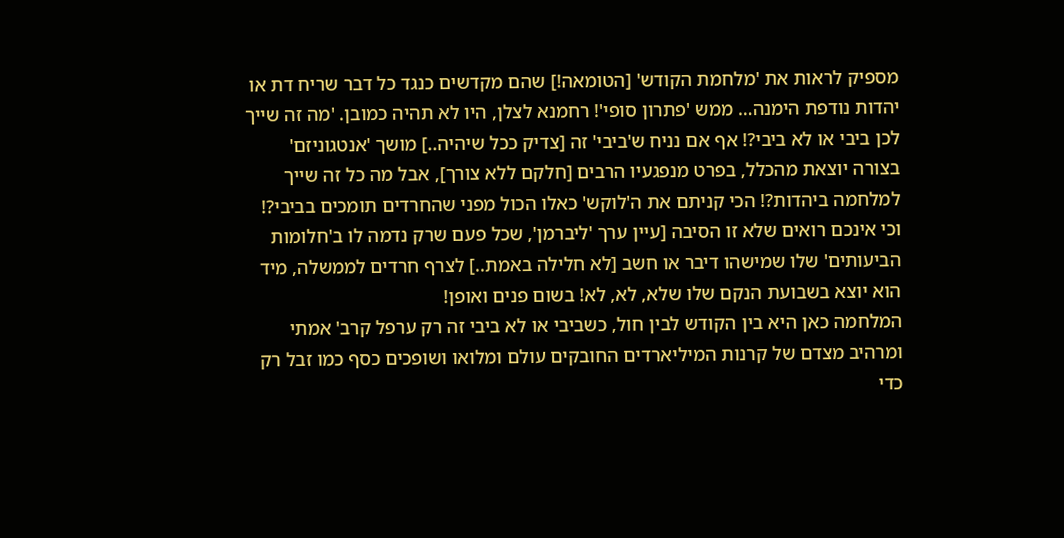מספיק לראות את 'מלחמת הקודש' [הטומאה!] שהם מקדשים כנגד כל דבר שריח דת או יהדות נודפת הימנה… ממש 'פתרון סופי'! רחמנא לצלן, היו לא תהיה כמובן. 'מה זה שייך לכן ביבי או לא ביבי?! אף אם נניח ש'ביבי' זה [צדיק ככל שיהיה..] מושך 'אנטגוניזם' בצורה יוצאת מהכלל, בפרט מנפגעיו הרבים [חלקם ללא צורך], אבל מה כל זה שייך למלחמה ביהדות?! הכי קניתם את ה'לוקש' כאלו הכול מפני שהחרדים תומכים בביבי?! וכי אינכם רואים שלא זו הסיבה [עיין ערך 'ליברמן', שכל פעם שרק נדמה לו ב'חלומות הביעותים' שלו שמישהו דיבר או חשב [לא חלילה באמת..] לצרף חרדים לממשלה, מיד הוא יוצא בשבועת הנקם שלו שלא, לא, לא! בשום פנים ואופן!
המלחמה כאן היא בין הקודש לבין חול, כשביבי או לא ביבי זה רק ערפל קרב' אמתי ומרהיב מצדם של קרנות המיליארדים החובקים עולם ומלואו ושופכים כסף כמו זבל רק כדי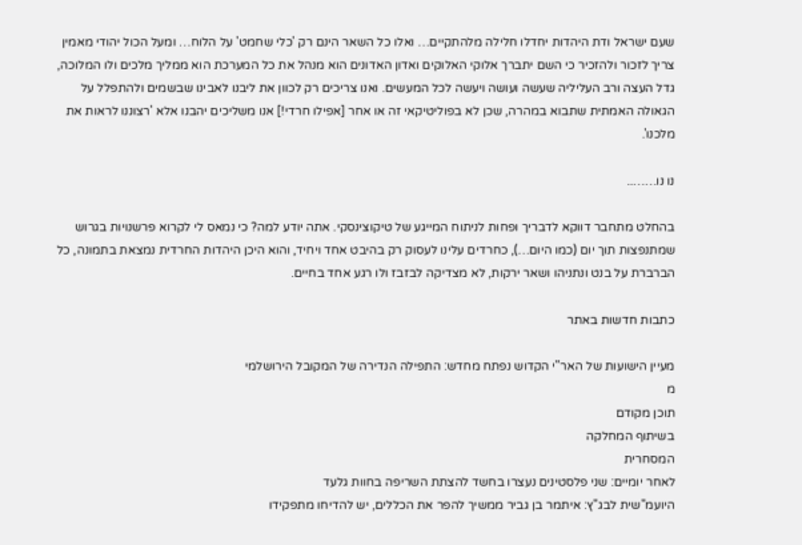שעם ישראל ודת היהדות יחדלו חלילה מלהתקיים… ואלו כל השאר הינם רק 'כלי שחמט' על הלוח… ומעל הכול יהודי מאמין צריך לזכור ולהזכיר כי השם יתברך אלוקי האלוקים ואדון האדונים הוא מנהל את כל המערכת הוא ממליך מלכים ולו המלוכה, גדל העצה ורב העליליה שעשה ועושה ויעשה לכל המעשים. ואנו צריכים רק לכוון את ליבנו לאבינו שבשמים ולהתפלל על הגאולה האמתית שתבוא במהרה, שכן לא בפוליטיקאי זה או אחר [אפילו חרדי!] אנו משליכים יהבנו אלא 'רצוננו לראות את מלכנו'.

נו נו……..

בהחלט מתחבר דווקא לדבריך ופחות לניתוח המייגע של טיקוצינסקי. אתה יודע למה? כי נמאס לי לקרוא פרשנויות בגרוש שמתנפצות תוך יום (כמו היום…), כחרדים עלינו לעסוק רק בהיבט אחד ויחיד, והוא היכן היהדות החרדית נמצאת בתמונה, כל הברברת על בנט ונתניהו ושאר ירקות, לא מצדיקה לבזבז ולו רגע אחד בחיים.

כתבות חדשות באתר

מעיין הישועות של האר"י הקדוש נפתח מחדש: התפילה הנדירה של המקובל הירושלמי
מ
תוכן מקודם
בשיתוף המחלקה
המסחרית
לאחר יומיים: שני פלסטינים נעצרו בחשד להצתת השריפה בחוות גלעד
היועמ"שית לבג"ץ: איתמר בן גביר ממשיך להפר את הכללים, יש להדיחו מתפקידו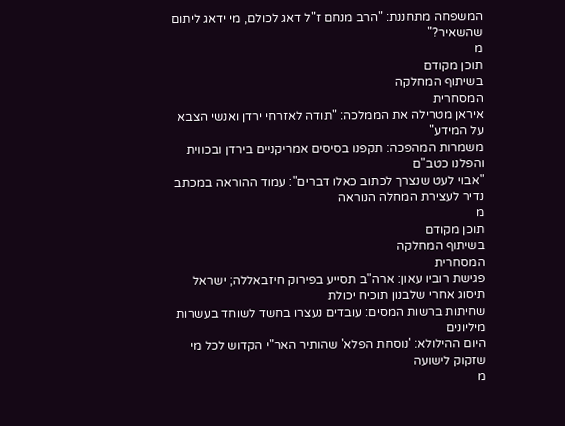המשפחה מתחננת: "הרב מנחם ז"ל דאג לכולם, מי ידאג ליתום שהשאיר?"
מ
תוכן מקודם
בשיתוף המחלקה
המסחרית
איראן מטרילה את הממלכה: "תודה לאזרחי ירדן ואנשי הצבא על המידע"
משמרות המהפכה: תקפנו בסיסים אמריקניים בירדן ובכווית והפלנו כטב"ם
"אבוי לעט שנצרך לכתוב כאלו דברים": עמוד ההוראה במכתב נדיר לעצירת המחלה הנוראה
מ
תוכן מקודם
בשיתוף המחלקה
המסחרית
פגישת רוביו עאון: ארה"ב תסייע בפירוק חיזבאללה; ישראל תיסוג אחרי שלבנון תוכיח יכולת
שחיתות ברשות המסים: עובדים נעצרו בחשד לשוחד בעשרות מיליונים
היום ההילולא: 'נוסחת הפלא' שהותיר האר"י הקדוש לכל מי שזקוק לישועה
מ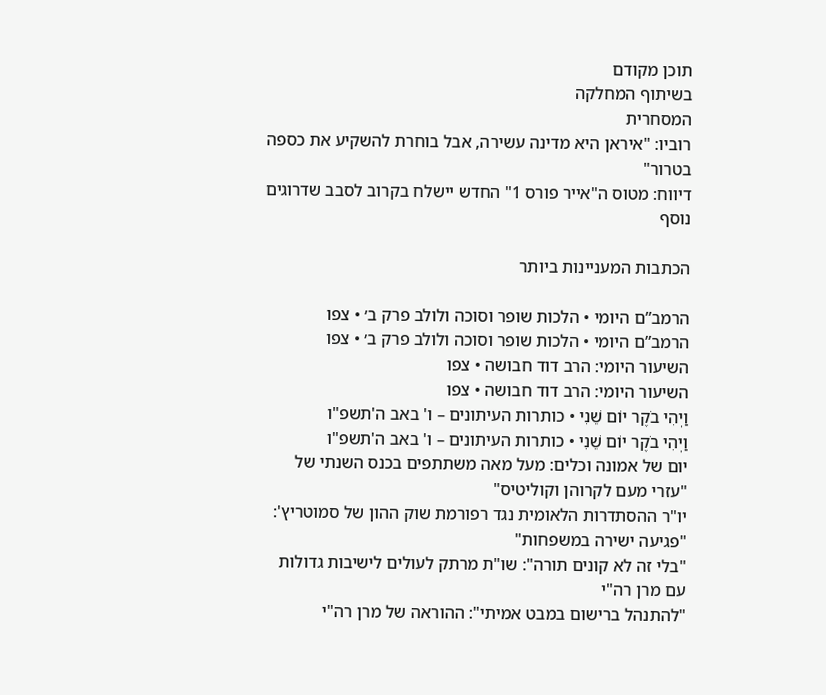תוכן מקודם
בשיתוף המחלקה
המסחרית
רוביו: "איראן היא מדינה עשירה, אבל בוחרת להשקיע את כספה בטרור"
דיווח: מטוס ה"אייר פורס 1" החדש יישלח בקרוב לסבב שדרוגים נוסף

הכתבות המעניינות ביותר

הרמב”ם היומי • הלכות שופר וסוכה ולולב פרק ב׳ • צפו
הרמב”ם היומי • הלכות שופר וסוכה ולולב פרק ב׳ • צפו
השיעור היומי: הרב דוד חבושה • צפו
השיעור היומי: הרב דוד חבושה • צפו
וַיְהִי בֹקֶר יוֹם שֵׁנִי • כותרות העיתונים – ו' באב ה'תשפ"ו
וַיְהִי בֹקֶר יוֹם שֵׁנִי • כותרות העיתונים – ו' באב ה'תשפ"ו
יום של אמונה וכלים: מעל מאה משתתפים בכנס השנתי של "עזרי מעם לקרוהן וקוליטיס"
יו"ר ההסתדרות הלאומית נגד רפורמת שוק ההון של סמוטריץ': "פגיעה ישירה במשפחות"
"בלי זה לא קונים תורה": שו"ת מרתק לעולים לישיבות גדולות עם מרן רה"י
"להתנהל ברישום במבט אמיתי": ההוראה של מרן רה"י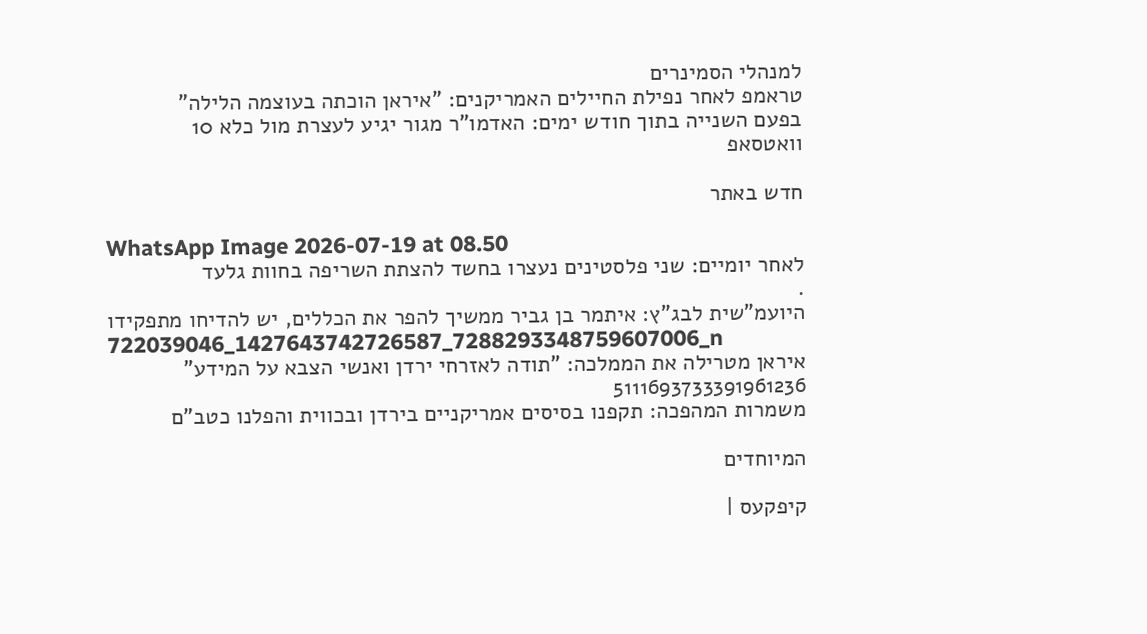למנהלי הסמינרים
טראמפ לאחר נפילת החיילים האמריקנים: "איראן הוכתה בעוצמה הלילה"
בפעם השנייה בתוך חודש ימים: האדמו"ר מגור יגיע לעצרת מול כלא 10
וואטסאפ

חדש באתר

WhatsApp Image 2026-07-19 at 08.50
לאחר יומיים: שני פלסטינים נעצרו בחשד להצתת השריפה בחוות גלעד
.
היועמ"שית לבג"ץ: איתמר בן גביר ממשיך להפר את הכללים, יש להדיחו מתפקידו
722039046_1427643742726587_7288293348759607006_n
איראן מטרילה את הממלכה: "תודה לאזרחי ירדן ואנשי הצבא על המידע"
5111693733391961236
משמרות המהפכה: תקפנו בסיסים אמריקניים בירדן ובכווית והפלנו כטב"ם

המיוחדים

קיפקעס |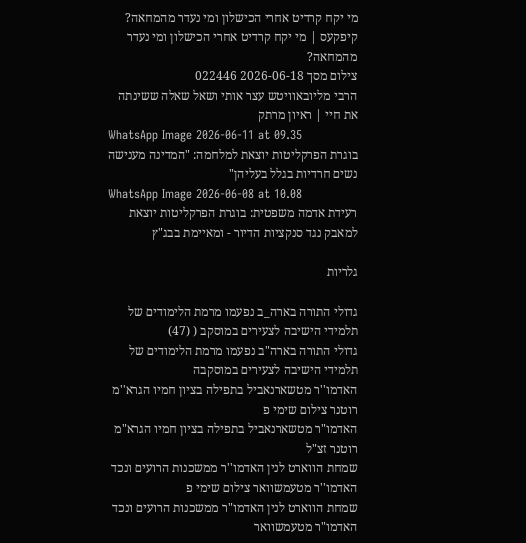מי יקח קרדיט אחרי הכישלון ומי נעדר מהמחאה?
קיפקעס | מי יקח קרדיט אחרי הכישלון ומי נעדר מהמחאה?
צילום מסך 2026-06-18 022446
הרבי מליובאוויטש עצר אותי ושאל שאלה ששינתה את חיי | ראיון מרתק
WhatsApp Image 2026-06-11 at 09.35
בוגרת הפרקליטות יוצאת למלחמה: "המדינה מענישה נשים חרדיות בגלל בעליהן"
WhatsApp Image 2026-06-08 at 10.08
רעידת אדמה משפטית: בוגרת הפרקליטות יוצאת למאבק נגד סנקציות הדיור - ומאיימת בבג"ץ

גלריות

גדולי התורה בארה_ב נפעמו מרמת הלימודים של תלמידי הישיבה לצעירים במוסקב ( (47)
גדולי התורה בארה"ב נפעמו מרמת הלימודים של תלמידי הישיבה לצעירים במוסקבה
האדמו''ר מטשארנאביל בתפילה בציון חמיו הגרא''מ רוטנר צילום שימי פ
האדמו"ר מטשארנאביל בתפילה בציון חמיו הגרא"מ רוטנר זצ"ל
שמחת הווארט לנין האדמו''ר ממשכנות הרועים ונכד האדמו''ר מטעמשוואר צילום שימי פ
שמחת הווארט לנין האדמו"ר ממשכנות הרועים ונכד האדמו"ר מטעמשוואר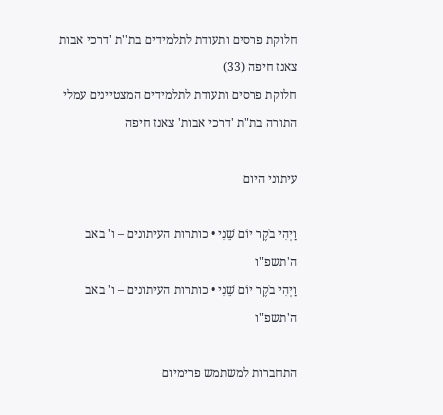חלוקת פרסים ותעודת לתלמידים בת''ת 'דרכי אבות צאנז חיפה (33)
חלוקת פרסים ותעודת לתלמידים המצטיינים עמלי התורה בת"ת 'דרכי אבות' צאנז חיפה

עיתוני היום

וַיְהִי בֹקֶר יוֹם שֵׁנִי • כותרות העיתונים – ו' באב ה'תשפ"ו
וַיְהִי בֹקֶר יוֹם שֵׁנִי • כותרות העיתונים – ו' באב ה'תשפ"ו

התחברות למשתמש פרימיום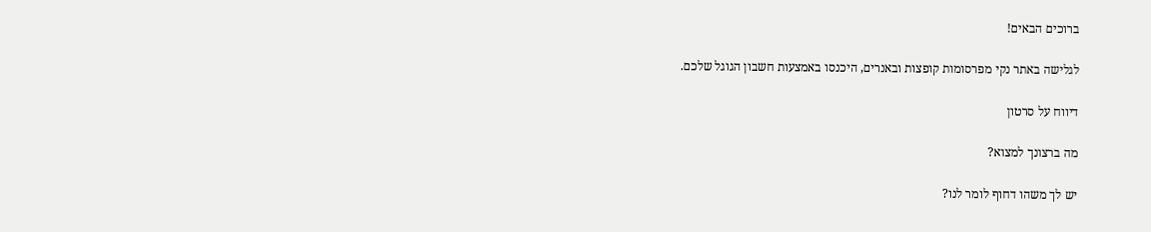ברוכים הבאים!

לגלישה באתר נקי מפרסומות קופצות ובאנרים, היכנסו באמצעות חשבון הגוגל שלכם.

דיווח על סרטון

מה ברצונך למצוא?

יש לך משהו דחוף לומר לנו?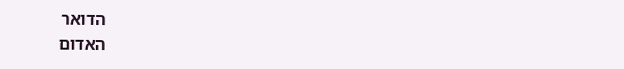הדואר
האדום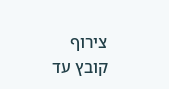צירוף קובץ עד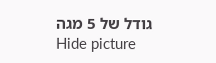גודל של 5 מגה
Hide picture